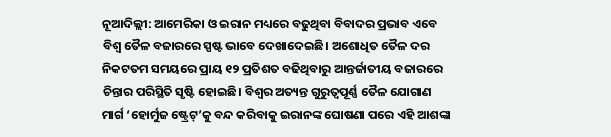ନୂଆଦିଲ୍ଲୀ: ଆମେରିକା ଓ ଇରାନ ମଧ୍ୟରେ ବଢୁଥିବା ବିବାଦର ପ୍ରଭାବ ଏବେ ବିଶ୍ୱ ତୈଳ ବଜାରରେ ସ୍ପଷ୍ଟ ଭାବେ ଦେଖାଦେଇଛି। ଅଶୋଧିତ ତୈଳ ଦର ନିକଟତମ ସମୟରେ ପ୍ରାୟ ୧୨ ପ୍ରତିଶତ ବଢିଥିବାରୁ ଆନ୍ତର୍ଜାତୀୟ ବଜାରରେ ଚିନ୍ତାର ପରିସ୍ଥିତି ସୃଷ୍ଟି ହୋଇଛି। ବିଶ୍ୱର ଅତ୍ୟନ୍ତ ଗୁରୁତ୍ୱପୂର୍ଣ୍ଣ ତୈଳ ଯୋଗାଣ ମାର୍ଗ ‘ହୋର୍ମୁଜ ଷ୍ଟ୍ରେଟ୍’କୁ ବନ୍ଦ କରିବାକୁ ଇରାନଙ୍କ ଘୋଷଣା ପରେ ଏହି ଆଶଙ୍କା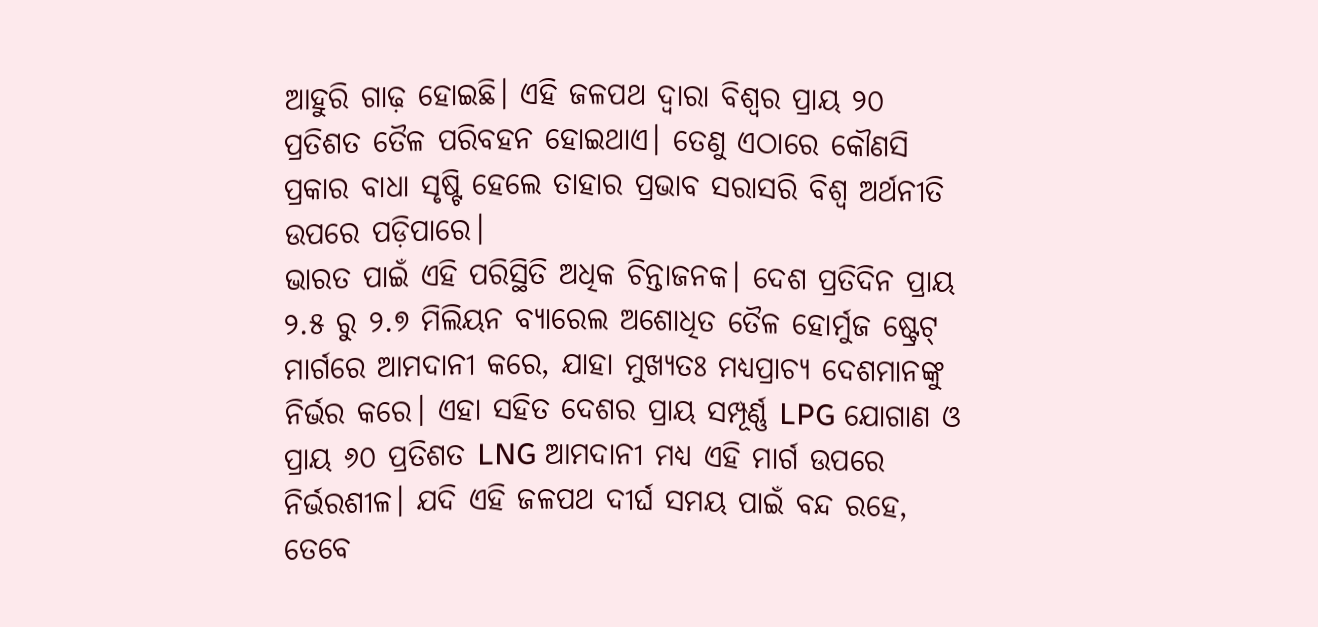ଆହୁରି ଗାଢ଼ ହୋଇଛି। ଏହି ଜଳପଥ ଦ୍ୱାରା ବିଶ୍ୱର ପ୍ରାୟ ୨୦ ପ୍ରତିଶତ ତୈଳ ପରିବହନ ହୋଇଥାଏ। ତେଣୁ ଏଠାରେ କୌଣସି ପ୍ରକାର ବାଧା ସୃଷ୍ଟି ହେଲେ ତାହାର ପ୍ରଭାବ ସରାସରି ବିଶ୍ୱ ଅର୍ଥନୀତି ଉପରେ ପଡ଼ିପାରେ।
ଭାରତ ପାଇଁ ଏହି ପରିସ୍ଥିତି ଅଧିକ ଚିନ୍ତାଜନକ। ଦେଶ ପ୍ରତିଦିନ ପ୍ରାୟ ୨.୫ ରୁ ୨.୭ ମିଲିୟନ ବ୍ୟାରେଲ ଅଶୋଧିତ ତୈଳ ହୋର୍ମୁଜ ଷ୍ଟ୍ରେଟ୍ ମାର୍ଗରେ ଆମଦାନୀ କରେ, ଯାହା ମୁଖ୍ୟତଃ ମଧ୍ୟପ୍ରାଚ୍ୟ ଦେଶମାନଙ୍କୁ ନିର୍ଭର କରେ। ଏହା ସହିତ ଦେଶର ପ୍ରାୟ ସମ୍ପୂର୍ଣ୍ଣ LPG ଯୋଗାଣ ଓ ପ୍ରାୟ ୬୦ ପ୍ରତିଶତ LNG ଆମଦାନୀ ମଧ୍ୟ ଏହି ମାର୍ଗ ଉପରେ ନିର୍ଭରଶୀଳ। ଯଦି ଏହି ଜଳପଥ ଦୀର୍ଘ ସମୟ ପାଇଁ ବନ୍ଦ ରହେ, ତେବେ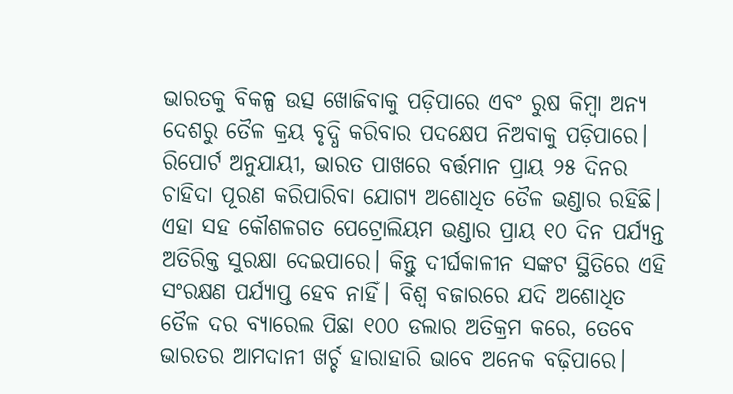ଭାରତକୁ ବିକଳ୍ପ ଉତ୍ସ ଖୋଜିବାକୁ ପଡ଼ିପାରେ ଏବଂ ରୁଷ କିମ୍ବା ଅନ୍ୟ ଦେଶରୁ ତୈଳ କ୍ରୟ ବୃଦ୍ଧି କରିବାର ପଦକ୍ଷେପ ନିଅବାକୁ ପଡ଼ିପାରେ।
ରିପୋର୍ଟ ଅନୁଯାୟୀ, ଭାରତ ପାଖରେ ବର୍ତ୍ତମାନ ପ୍ରାୟ ୨୫ ଦିନର ଚାହିଦା ପୂରଣ କରିପାରିବା ଯୋଗ୍ୟ ଅଶୋଧିତ ତୈଳ ଭଣ୍ଡାର ରହିଛି। ଏହା ସହ କୌଶଳଗତ ପେଟ୍ରୋଲିୟମ ଭଣ୍ଡାର ପ୍ରାୟ ୧୦ ଦିନ ପର୍ଯ୍ୟନ୍ତ ଅତିରିକ୍ତ ସୁରକ୍ଷା ଦେଇପାରେ। କିନ୍ତୁ ଦୀର୍ଘକାଳୀନ ସଙ୍କଟ ସ୍ଥିତିରେ ଏହି ସଂରକ୍ଷଣ ପର୍ଯ୍ୟାପ୍ତ ହେବ ନାହିଁ। ବିଶ୍ୱ ବଜାରରେ ଯଦି ଅଶୋଧିତ ତୈଳ ଦର ବ୍ୟାରେଲ ପିଛା ୧୦୦ ଡଲାର ଅତିକ୍ରମ କରେ, ତେବେ ଭାରତର ଆମଦାନୀ ଖର୍ଚ୍ଚ ହାରାହାରି ଭାବେ ଅନେକ ବଢ଼ିପାରେ।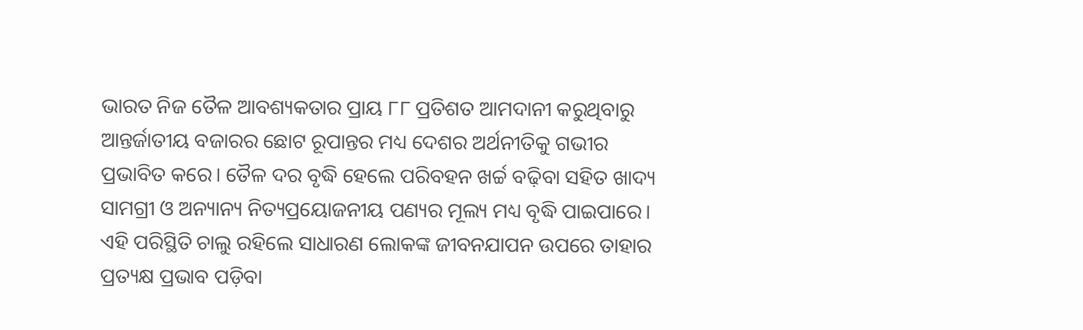ଭାରତ ନିଜ ତୈଳ ଆବଶ୍ୟକତାର ପ୍ରାୟ ୮୮ ପ୍ରତିଶତ ଆମଦାନୀ କରୁଥିବାରୁ ଆନ୍ତର୍ଜାତୀୟ ବଜାରର ଛୋଟ ରୂପାନ୍ତର ମଧ୍ୟ ଦେଶର ଅର୍ଥନୀତିକୁ ଗଭୀର ପ୍ରଭାବିତ କରେ। ତୈଳ ଦର ବୃଦ୍ଧି ହେଲେ ପରିବହନ ଖର୍ଚ୍ଚ ବଢ଼ିବା ସହିତ ଖାଦ୍ୟ ସାମଗ୍ରୀ ଓ ଅନ୍ୟାନ୍ୟ ନିତ୍ୟପ୍ରୟୋଜନୀୟ ପଣ୍ୟର ମୂଲ୍ୟ ମଧ୍ୟ ବୃଦ୍ଧି ପାଇପାରେ। ଏହି ପରିସ୍ଥିତି ଚାଲୁ ରହିଲେ ସାଧାରଣ ଲୋକଙ୍କ ଜୀବନଯାପନ ଉପରେ ତାହାର ପ୍ରତ୍ୟକ୍ଷ ପ୍ରଭାବ ପଡ଼ିବା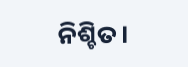ନିଶ୍ଚିତ।